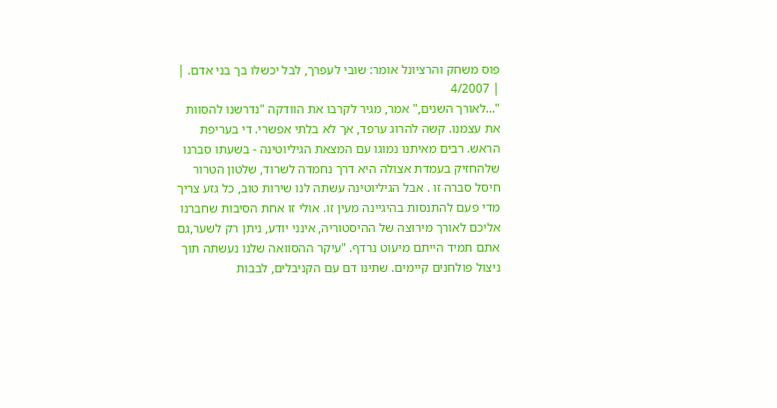פוס משחק והרציונל אומר: שובי לעפרך, לבל יכשלו בך בני אדם. |
| 4/2007
"…לאורך השנים," אמר, מגיר לקרבו את הוודקה "נדרשנו להסוות את עצמנו. קשה להרוג ערפד, אך לא בלתי אפשרי. די בעריפת הראש. רבים מאיתנו נמוגו עם המצאת הגיליוטינה - בשעתו סברנו שלהחזיק בעמדת אצולה היא דרך נחמדה לשרוד, שלטון הטרור חיסל סברה זו . אבל הגיליוטינה עשתה לנו שירות טוב, כל גזע צריך מדי פעם להתנסות בהיגיינה מעין זו. אולי זו אחת הסיבות שחברנו אליכם לאורך מירוצה של ההיסטוריה, אינני יודע, ניתן רק לשער,גם אתם תמיד הייתם מיעוט נרדף. "עיקר ההסוואה שלנו נעשתה תוך ניצול פולחנים קיימים. שתינו דם עם הקניבלים, לבבות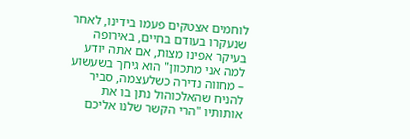לוחמים אצטקים פעמו בידינו, לאחר שנעקרו בעודם בחיים, באירופה בעיקר אפינו מצות, אם אתה יודע למה אני מתכוון" הוא גיחך בשעשוע – מחווה נדירה כשלעצמה, סביר להניח שהאלכוהול נתן בו את אותותיו "הרי הקשר שלנו אליכם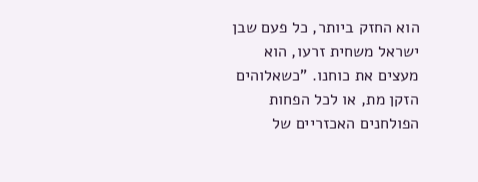הוא החזק ביותר, כל פעם שבן ישראל משחית זרעו, הוא מעצים את כוחנו. "כשאלוהים הזקן מת, או לכל הפחות הפולחנים האכזריים של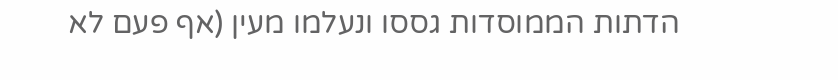הדתות הממוסדות גססו ונעלמו מעין (אף פעם לא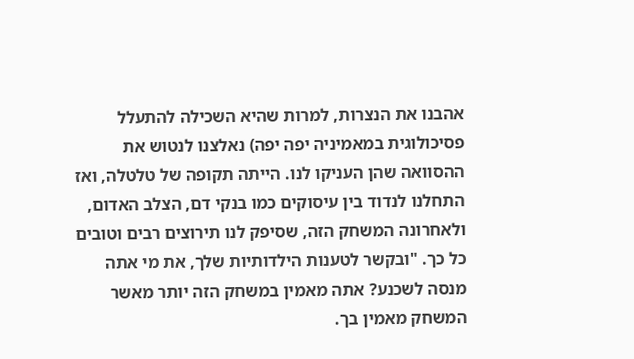אהבנו את הנצרות, למרות שהיא השכילה להתעלל פסיכולוגית במאמיניה יפה יפה) נאלצנו לנטוש את ההסוואה שהן העניקו לנו. הייתה תקופה של טלטלה, ואז התחלנו לנדוד בין עיסוקים כמו בנקי דם, הצלב האדום, ולאחרונה המשחק הזה, שסיפק לנו תירוצים רבים וטובים כל כך. "ובקשר לטענות הילדותיות שלך, את מי אתה מנסה לשכנע? אתה מאמין במשחק הזה יותר מאשר המשחק מאמין בך.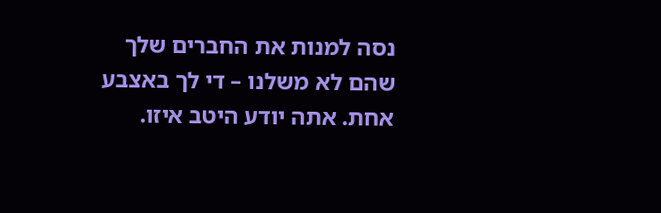נסה למנות את החברים שלך שהם לא משלנו – די לך באצבע אחת. אתה יודע היטב איזו.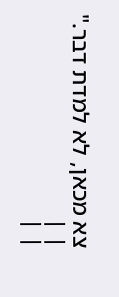צא מכאן, לא למדת דבר."
| |
| |